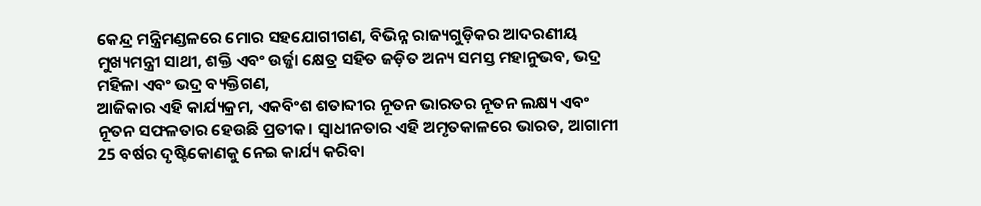କେନ୍ଦ୍ର ମନ୍ତ୍ରିମଣ୍ଡଳରେ ମୋର ସହଯୋଗୀଗଣ, ବିଭିନ୍ନ ରାଜ୍ୟଗୁଡ଼ିକର ଆଦରଣୀୟ ମୁଖ୍ୟମନ୍ତ୍ରୀ ସାଥୀ, ଶକ୍ତି ଏବଂ ଉର୍ଜ୍ଜା କ୍ଷେତ୍ର ସହିତ ଜଡ଼ିତ ଅନ୍ୟ ସମସ୍ତ ମହାନୁଭବ, ଭଦ୍ର ମହିଳା ଏବଂ ଭଦ୍ର ବ୍ୟକ୍ତିଗଣ,
ଆଜିକାର ଏହି କାର୍ଯ୍ୟକ୍ରମ, ଏକବିଂଶ ଶତାବ୍ଦୀର ନୂତନ ଭାରତର ନୂତନ ଲକ୍ଷ୍ୟ ଏବଂ ନୂତନ ସଫଳତାର ହେଉଛି ପ୍ରତୀକ। ସ୍ୱାଧୀନତାର ଏହି ଅମୃତକାଳରେ ଭାରତ, ଆଗାମୀ 25 ବର୍ଷର ଦୃଷ୍ଟିକୋଣକୁ ନେଇ କାର୍ଯ୍ୟ କରିବା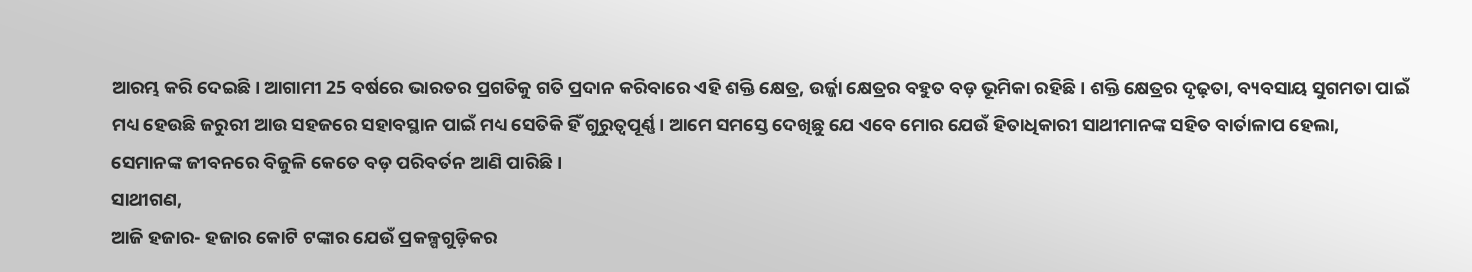ଆରମ୍ଭ କରି ଦେଇଛି। ଆଗାମୀ 25 ବର୍ଷରେ ଭାରତର ପ୍ରଗତିକୁ ଗତି ପ୍ରଦାନ କରିବାରେ ଏହି ଶକ୍ତି କ୍ଷେତ୍ର, ଉର୍ଜ୍ଜା କ୍ଷେତ୍ରର ବହୁତ ବଡ଼ ଭୂମିକା ରହିଛି। ଶକ୍ତି କ୍ଷେତ୍ରର ଦୃଢ଼ତା, ବ୍ୟବସାୟ ସୁଗମତା ପାଇଁ ମଧ୍ୟ ହେଉଛି ଜରୁରୀ ଆଉ ସହଜରେ ସହାବସ୍ଥାନ ପାଇଁ ମଧ୍ୟ ସେତିକି ହିଁ ଗୁରୁତ୍ୱପୂର୍ଣ୍ଣ। ଆମେ ସମସ୍ତେ ଦେଖିଛୁ ଯେ ଏବେ ମୋର ଯେଉଁ ହିତାଧିକାରୀ ସାଥୀମାନଙ୍କ ସହିତ ବାର୍ତାଳାପ ହେଲା, ସେମାନଙ୍କ ଜୀବନରେ ବିଜୁଳି କେତେ ବଡ଼ ପରିବର୍ତନ ଆଣି ପାରିଛି।
ସାଥୀଗଣ,
ଆଜି ହଜାର- ହଜାର କୋଟି ଟଙ୍କାର ଯେଉଁ ପ୍ରକଳ୍ପଗୁଡ଼ିକର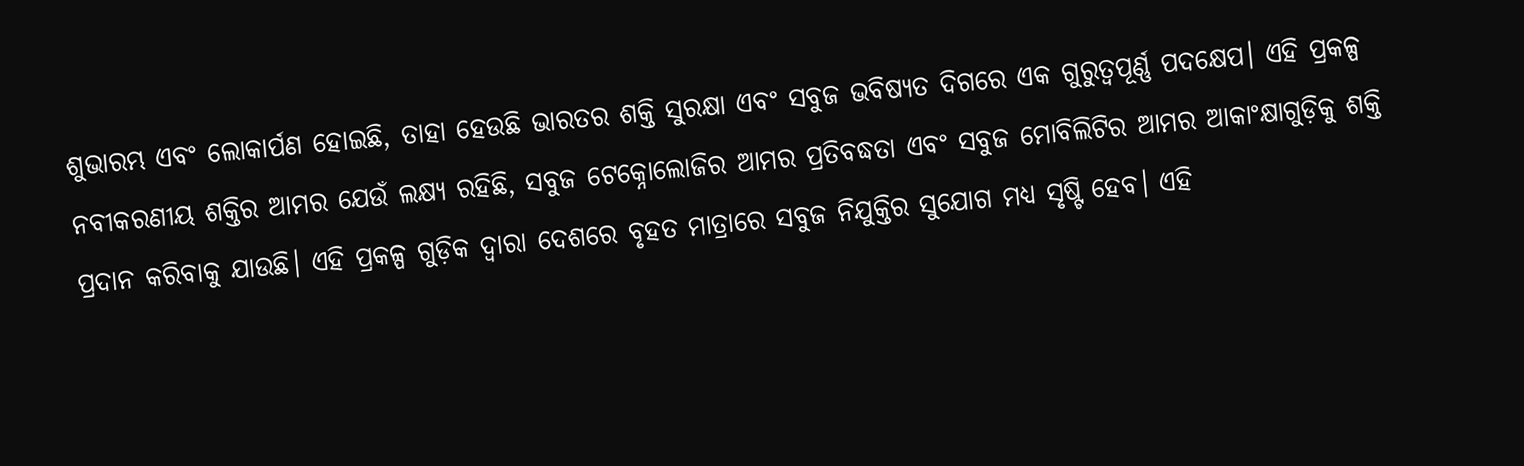ଶୁଭାରମ୍ଭ ଏବଂ ଲୋକାର୍ପଣ ହୋଇଛି, ତାହା ହେଉଛି ଭାରତର ଶକ୍ତି ସୁରକ୍ଷା ଏବଂ ସବୁଜ ଭବିଷ୍ୟତ ଦିଗରେ ଏକ ଗୁରୁତ୍ୱପୂର୍ଣ୍ଣ ପଦକ୍ଷେପ। ଏହି ପ୍ରକଳ୍ପ ନବୀକରଣୀୟ ଶକ୍ତିର ଆମର ଯେଉଁ ଲକ୍ଷ୍ୟ ରହିଛି, ସବୁଜ ଟେକ୍ନୋଲୋଜିର ଆମର ପ୍ରତିବଦ୍ଧତା ଏବଂ ସବୁଜ ମୋବିଲିଟିର ଆମର ଆକାଂକ୍ଷାଗୁଡ଼ିକୁ ଶକ୍ତି ପ୍ରଦାନ କରିବାକୁ ଯାଉଛି। ଏହି ପ୍ରକଳ୍ପ ଗୁଡ଼ିକ ଦ୍ୱାରା ଦେଶରେ ବୃହତ ମାତ୍ରାରେ ସବୁଜ ନିଯୁକ୍ତିର ସୁଯୋଗ ମଧ୍ୟ ସୃଷ୍ଟି ହେବ। ଏହି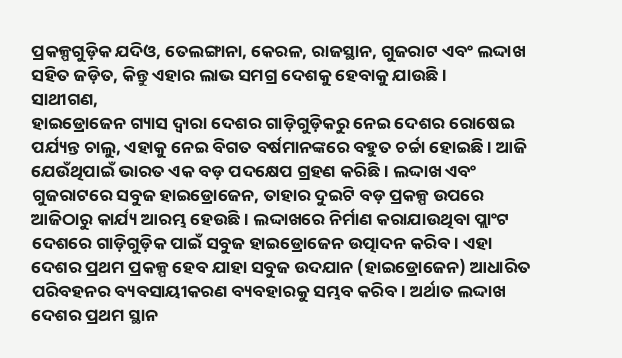ପ୍ରକଳ୍ପଗୁଡ଼ିକ ଯଦିଓ, ତେଲଙ୍ଗାନା, କେରଳ, ରାଜସ୍ଥାନ, ଗୁଜରାଟ ଏବଂ ଲଦ୍ଦାଖ ସହିତ ଜଡ଼ିତ, କିନ୍ତୁ ଏହାର ଲାଭ ସମଗ୍ର ଦେଶକୁ ହେବାକୁ ଯାଉଛି।
ସାଥୀଗଣ,
ହାଇଡ୍ରୋଜେନ ଗ୍ୟାସ ଦ୍ୱାରା ଦେଶର ଗାଡ଼ିଗୁଡ଼ିକରୁ ନେଇ ଦେଶର ରୋଷେଇ ପର୍ଯ୍ୟନ୍ତ ଚାଲୁ, ଏହାକୁ ନେଇ ବିଗତ ବର୍ଷମାନଙ୍କରେ ବହୁତ ଚର୍ଚ୍ଚା ହୋଇଛି । ଆଜି ଯେଉଁଥିପାଇଁ ଭାରତ ଏକ ବଡ଼ ପଦକ୍ଷେପ ଗ୍ରହଣ କରିଛି । ଲଦ୍ଦାଖ ଏବଂ ଗୁଜରାଟରେ ସବୁଜ ହାଇଡ୍ରୋଜେନ, ତାହାର ଦୁଇଟି ବଡ଼ ପ୍ରକଳ୍ପ ଉପରେ ଆଜିଠାରୁ କାର୍ଯ୍ୟ ଆରମ୍ଭ ହେଉଛି। ଲଦ୍ଦାଖରେ ନିର୍ମାଣ କରାଯାଉଥିବା ପ୍ଲାଂଟ ଦେଶରେ ଗାଡ଼ିଗୁଡ଼ିକ ପାଇଁ ସବୁଜ ହାଇଡ୍ରୋଜେନ ଉତ୍ପାଦନ କରିବ। ଏହା ଦେଶର ପ୍ରଥମ ପ୍ରକଳ୍ପ ହେବ ଯାହା ସବୁଜ ଉଦଯାନ (ହାଇଡ୍ରୋଜେନ) ଆଧାରିତ ପରିବହନର ବ୍ୟବସାୟୀକରଣ ବ୍ୟବହାରକୁ ସମ୍ଭବ କରିବ। ଅର୍ଥାତ ଲଦ୍ଦାଖ ଦେଶର ପ୍ରଥମ ସ୍ଥାନ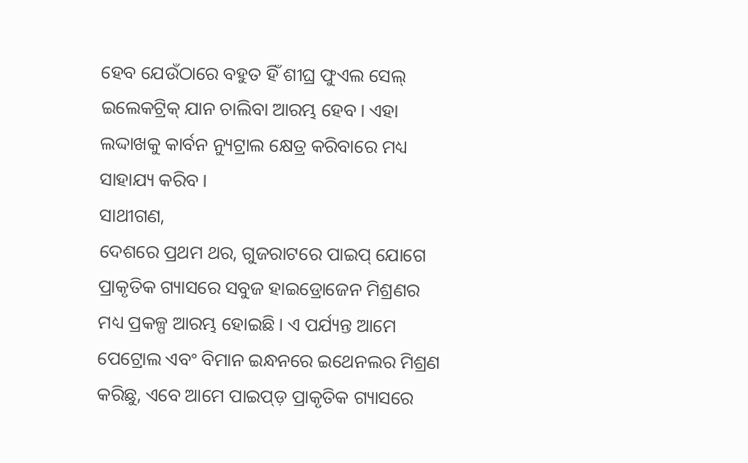ହେବ ଯେଉଁଠାରେ ବହୁତ ହିଁ ଶୀଘ୍ର ଫୁଏଲ ସେଲ୍ ଇଲେକଟ୍ରିକ୍ ଯାନ ଚାଲିବା ଆରମ୍ଭ ହେବ। ଏହା ଲଦ୍ଦାଖକୁ କାର୍ବନ ନ୍ୟୁଟ୍ରାଲ କ୍ଷେତ୍ର କରିବାରେ ମଧ୍ୟ ସାହାଯ୍ୟ କରିବ।
ସାଥୀଗଣ,
ଦେଶରେ ପ୍ରଥମ ଥର, ଗୁଜରାଟରେ ପାଇପ୍ ଯୋଗେ ପ୍ରାକୃତିକ ଗ୍ୟାସରେ ସବୁଜ ହାଇଡ୍ରୋଜେନ ମିଶ୍ରଣର ମଧ୍ୟ ପ୍ରକଳ୍ପ ଆରମ୍ଭ ହୋଇଛି। ଏ ପର୍ଯ୍ୟନ୍ତ ଆମେ ପେଟ୍ରୋଲ ଏବଂ ବିମାନ ଇନ୍ଧନରେ ଇଥେନଲର ମିଶ୍ରଣ କରିଛୁ, ଏବେ ଆମେ ପାଇପ୍ଡ଼ ପ୍ରାକୃତିକ ଗ୍ୟାସରେ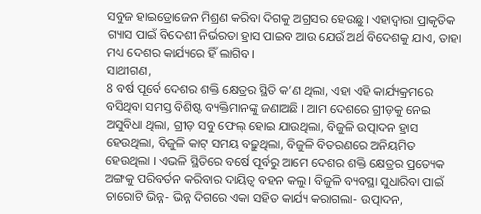ସବୁଜ ହାଇଡ୍ରୋଜେନ ମିଶ୍ରଣ କରିବା ଦିଗକୁ ଅଗ୍ରସର ହେଉଛୁ। ଏହାଦ୍ୱାରା ପ୍ରାକୃତିକ ଗ୍ୟାସ ପାଇଁ ବିଦେଶୀ ନିର୍ଭରତା ହ୍ରାସ ପାଇବ ଆଉ ଯେଉଁ ଅର୍ଥ ବିଦେଶକୁ ଯାଏ, ତାହା ମଧ୍ୟ ଦେଶର କାର୍ଯ୍ୟରେ ହିଁ ଲାଗିବ।
ସାଥୀଗଣ,
8 ବର୍ଷ ପୂର୍ବେ ଦେଶର ଶକ୍ତି କ୍ଷେତ୍ରର ସ୍ଥିତି କ’ଣ ଥିଲା, ଏହା ଏହି କାର୍ଯ୍ୟକ୍ରମରେ ବସିଥିବା ସମସ୍ତ ବିଶିଷ୍ଟ ବ୍ୟକ୍ତିମାନଙ୍କୁ ଜଣାଅଛି । ଆମ ଦେଶରେ ଗ୍ରୀଡ଼କୁ ନେଇ ଅସୁବିଧା ଥିଲା, ଗ୍ରୀଡ଼ ସବୁ ଫେଲ୍ ହୋଇ ଯାଉଥିଲା, ବିଜୁଳି ଉତ୍ପାଦନ ହ୍ରାସ ହେଉଥିଲା, ବିଜୁଳି କାଟ୍ ସମୟ ବଢ଼ୁଥିଲା, ବିଜୁଳି ବିତରଣରେ ଅନିୟମିତ ହେଉଥିଲା । ଏଭଳି ସ୍ଥିତିରେ ବର୍ଷେ ପୂର୍ବରୁ ଆମେ ଦେଶର ଶକ୍ତି କ୍ଷେତ୍ରର ପ୍ରତ୍ୟେକ ଅଙ୍ଗକୁ ପରିବର୍ତନ କରିବାର ଦାୟିତ୍ୱ ବହନ କଲୁ। ବିଜୁଳି ବ୍ୟବସ୍ଥା ସୁଧାରିବା ପାଇଁ ଚାରୋଟି ଭିନ୍ନ- ଭିନ୍ନ ଦିଗରେ ଏକା ସହିତ କାର୍ଯ୍ୟ କରାଗଲା- ଉତ୍ପାଦନ,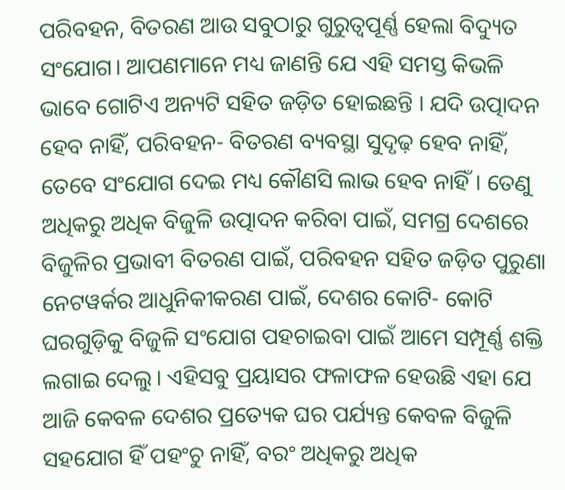ପରିବହନ, ବିତରଣ ଆଉ ସବୁଠାରୁ ଗୁରୁତ୍ୱପୂର୍ଣ୍ଣ ହେଲା ବିଦ୍ୟୁତ ସଂଯୋଗ। ଆପଣମାନେ ମଧ୍ୟ ଜାଣନ୍ତି ଯେ ଏହି ସମସ୍ତ କିଭଳି ଭାବେ ଗୋଟିଏ ଅନ୍ୟଟି ସହିତ ଜଡ଼ିତ ହୋଇଛନ୍ତି । ଯଦି ଉତ୍ପାଦନ ହେବ ନାହିଁ, ପରିବହନ- ବିତରଣ ବ୍ୟବସ୍ଥା ସୁଦୃଢ଼ ହେବ ନାହିଁ, ତେବେ ସଂଯୋଗ ଦେଇ ମଧ୍ୟ କୌଣସି ଲାଭ ହେବ ନାହିଁ। ତେଣୁ ଅଧିକରୁ ଅଧିକ ବିଜୁଳି ଉତ୍ପାଦନ କରିବା ପାଇଁ, ସମଗ୍ର ଦେଶରେ ବିଜୁଳିର ପ୍ରଭାବୀ ବିତରଣ ପାଇଁ, ପରିବହନ ସହିତ ଜଡ଼ିତ ପୁରୁଣା ନେଟୱର୍କର ଆଧୁନିକୀକରଣ ପାଇଁ, ଦେଶର କୋଟି- କୋଟି ଘରଗୁଡ଼ିକୁ ବିଜୁଳି ସଂଯୋଗ ପହଚାଇବା ପାଇଁ ଆମେ ସମ୍ପୂର୍ଣ୍ଣ ଶକ୍ତି ଲଗାଇ ଦେଲୁ। ଏହିସବୁ ପ୍ରୟାସର ଫଳାଫଳ ହେଉଛି ଏହା ଯେ ଆଜି କେବଳ ଦେଶର ପ୍ରତ୍ୟେକ ଘର ପର୍ଯ୍ୟନ୍ତ କେବଳ ବିଜୁଳି ସହଯୋଗ ହିଁ ପହଂଚୁ ନାହିଁ, ବରଂ ଅଧିକରୁ ଅଧିକ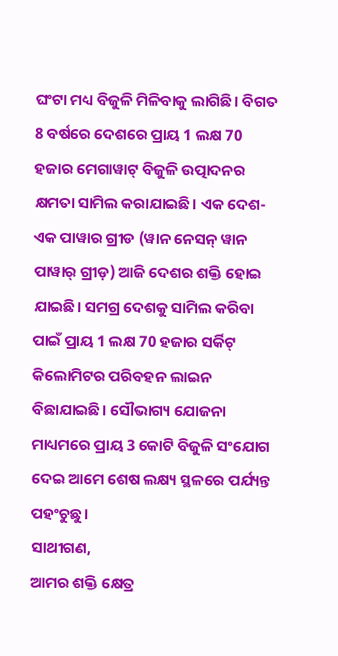ଘଂଟା ମଧ୍ୟ ବିଜୁଳି ମିଳିବାକୁ ଲାଗିଛି। ବିଗତ 8 ବର୍ଷରେ ଦେଶରେ ପ୍ରାୟ 1 ଲକ୍ଷ 70 ହଜାର ମେଗାୱାଟ୍ ବିଜୁଳି ଉତ୍ପାଦନର କ୍ଷମତା ସାମିଲ କରାଯାଇଛି। ଏକ ଦେଶ- ଏକ ପାୱାର ଗ୍ରୀଡ (ୱାନ ନେସନ୍ ୱାନ ପାୱାର୍ ଗ୍ରୀଡ଼) ଆଜି ଦେଶର ଶକ୍ତି ହୋଇ ଯାଇଛି। ସମଗ୍ର ଦେଶକୁ ସାମିଲ କରିବା ପାଇଁ ପ୍ରାୟ 1 ଲକ୍ଷ 70 ହଜାର ସର୍କିଟ୍ କିଲୋମିଟର ପରିବହନ ଲାଇନ ବିଛାଯାଇଛି। ସୌଭାଗ୍ୟ ଯୋଜନା ମାଧ୍ୟମରେ ପ୍ରାୟ 3 କୋଟି ବିଜୁଳି ସଂଯୋଗ ଦେଇ ଆମେ ଶେଷ ଲକ୍ଷ୍ୟ ସ୍ଥଳରେ ପର୍ଯ୍ୟନ୍ତ ପହଂଚୁଛୁ।
ସାଥୀଗଣ,
ଆମର ଶକ୍ତି କ୍ଷେତ୍ର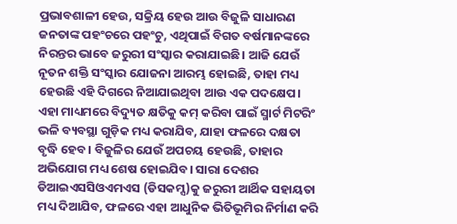ପ୍ରଭାବଶାଳୀ ହେଉ, ସକ୍ରିୟ ହେଉ ଆଉ ବିଜୁଳି ସାଧାରଣ ଜନତାଙ୍କ ପହଂଚରେ ପହଂଚୁ, ଏଥିପାଇଁ ବିଗତ ବର୍ଷମାନଙ୍କରେ ନିରନ୍ତର ଭାବେ ଜରୁରୀ ସଂସ୍କାର କରାଯାଇଛି। ଆଜି ଯେଉଁ ନୂତନ ଶକ୍ତି ସଂସ୍କାର ଯୋଜନା ଆରମ୍ଭ ହୋଇଛି, ତାହା ମଧ୍ୟ ହେଉଛି ଏହି ଦିଗରେ ନିଆଯାଇଥିବା ଆଉ ଏକ ପଦକ୍ଷେପ। ଏହା ମାଧ୍ୟମରେ ବିଦ୍ୟୁତ କ୍ଷତିକୁ କମ୍ କରିବା ପାଇଁ ସ୍ମାର୍ଟ ମିଟରିଂ ଭଳି ବ୍ୟବସ୍ଥା ଗୁଡ଼ିକ ମଧ୍ୟ କରାଯିବ, ଯାହା ଫଳରେ ଦକ୍ଷତା ବୃଦ୍ଧି ହେବ। ବିଜୁଳିର ଯେଉଁ ଅପଚୟ ହେଉଛି, ତାହାର ଅଭିଯୋଗ ମଧ୍ୟ ଶେଷ ହୋଇଯିବ। ସାରା ଦେଶର ଡିଆଇଏସସିଓଏମଏସ (ଡିସକମ୍ସ)କୁ ଜରୁରୀ ଆର୍ଥିକ ସହାୟତା ମଧ୍ୟ ଦିଆଯିବ, ଫଳରେ ଏହା ଆଧୁନିକ ଭିତିଭୂମିର ନିର୍ମାଣ କରି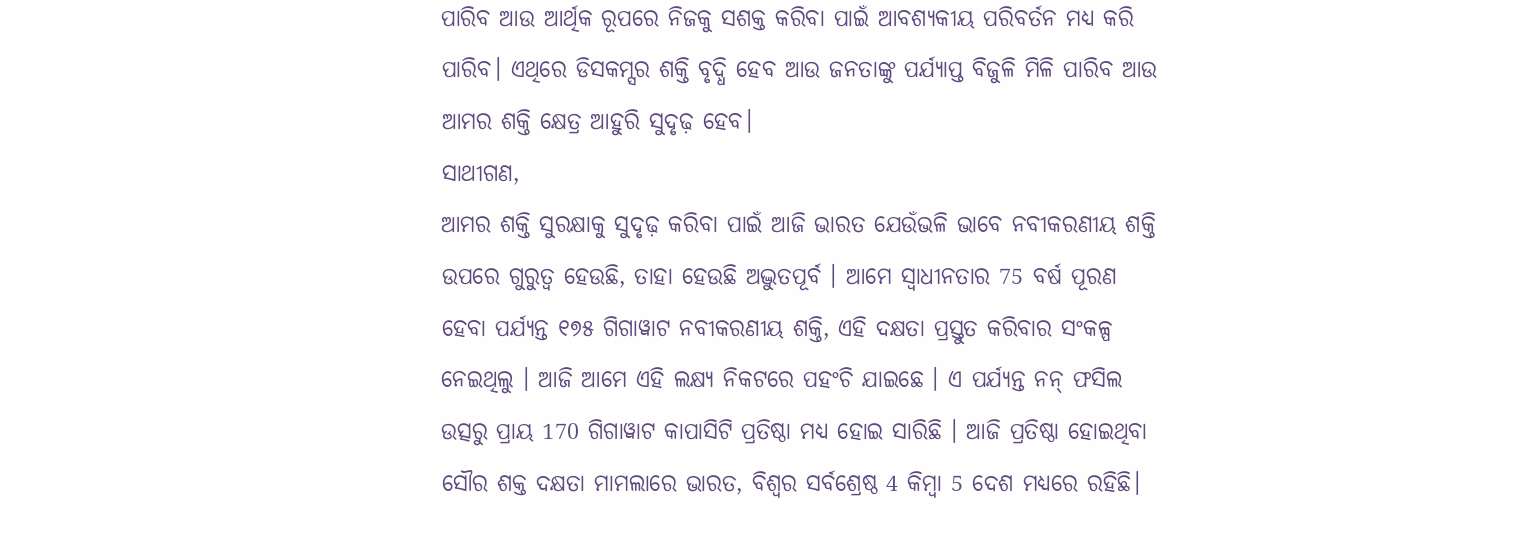ପାରିବ ଆଉ ଆର୍ଥିକ ରୂପରେ ନିଜକୁ ସଶକ୍ତ କରିବା ପାଇଁ ଆବଶ୍ୟକୀୟ ପରିବର୍ତନ ମଧ୍ୟ କରି ପାରିବ। ଏଥିରେ ଡିସକମ୍ସର ଶକ୍ତି ବୃଦ୍ଧି ହେବ ଆଉ ଜନତାଙ୍କୁ ପର୍ଯ୍ୟାପ୍ତ ବିଜୁଳି ମିଳି ପାରିବ ଆଉ ଆମର ଶକ୍ତି କ୍ଷେତ୍ର ଆହୁରି ସୁଦୃଢ଼ ହେବ।
ସାଥୀଗଣ,
ଆମର ଶକ୍ତି ସୁରକ୍ଷାକୁ ସୁଦୃଢ଼ କରିବା ପାଇଁ ଆଜି ଭାରତ ଯେଉଁଭଳି ଭାବେ ନବୀକରଣୀୟ ଶକ୍ତି ଉପରେ ଗୁରୁତ୍ୱ ହେଉଛି, ତାହା ହେଉଛି ଅଦ୍ଭୁତପୂର୍ବ । ଆମେ ସ୍ୱାଧୀନତାର 75 ବର୍ଷ ପୂରଣ ହେବା ପର୍ଯ୍ୟନ୍ତ ୧୭୫ ଗିଗାୱାଟ ନବୀକରଣୀୟ ଶକ୍ତି, ଏହି ଦକ୍ଷତା ପ୍ରସ୍ତୁତ କରିବାର ସଂକଳ୍ପ ନେଇଥିଲୁ । ଆଜି ଆମେ ଏହି ଲକ୍ଷ୍ୟ ନିକଟରେ ପହଂଚି ଯାଇଛେ । ଏ ପର୍ଯ୍ୟନ୍ତ ନନ୍ ଫସିଲ ଉତ୍ସରୁ ପ୍ରାୟ 170 ଗିଗାୱାଟ କାପାସିଟି ପ୍ରତିଷ୍ଠା ମଧ୍ୟ ହୋଇ ସାରିଛି । ଆଜି ପ୍ରତିଷ୍ଠା ହୋଇଥିବା ସୌର ଶକ୍ତ ଦକ୍ଷତା ମାମଲାରେ ଭାରତ, ବିଶ୍ୱର ସର୍ବଶ୍ରେଷ୍ଠ 4 କିମ୍ବା 5 ଦେଶ ମଧ୍ୟରେ ରହିଛି।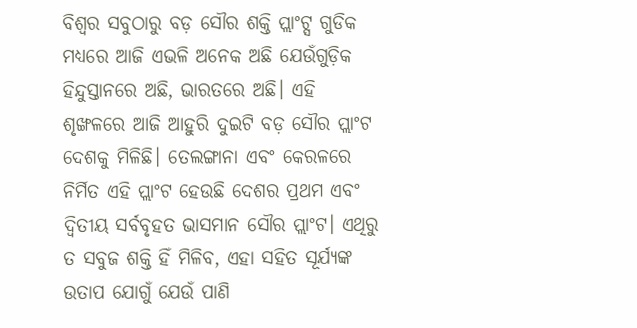ବିଶ୍ୱର ସବୁଠାରୁ ବଡ଼ ସୌର ଶକ୍ତି ପ୍ଲାଂଟ୍ସ ଗୁଡିକ ମଧ୍ୟରେ ଆଜି ଏଭଳି ଅନେକ ଅଛି ଯେଉଁଗୁଡ଼ିକ ହିନ୍ଦୁସ୍ତାନରେ ଅଛି, ଭାରତରେ ଅଛି। ଏହି ଶୃଙ୍ଖଳରେ ଆଜି ଆହୁରି ଦୁଇଟି ବଡ଼ ସୌର ପ୍ଲାଂଟ ଦେଶକୁ ମିଳିଛି। ତେଲଙ୍ଗାନା ଏବଂ କେରଳରେ ନିର୍ମିତ ଏହି ପ୍ଲାଂଟ ହେଉଛି ଦେଶର ପ୍ରଥମ ଏବଂ ଦ୍ୱିତୀୟ ସର୍ବବୃହତ ଭାସମାନ ସୌର ପ୍ଲାଂଟ। ଏଥିରୁ ତ ସବୁଜ ଶକ୍ତି ହିଁ ମିଳିବ, ଏହା ସହିତ ସୂର୍ଯ୍ୟଙ୍କ ଉତାପ ଯୋଗୁଁ ଯେଉଁ ପାଣି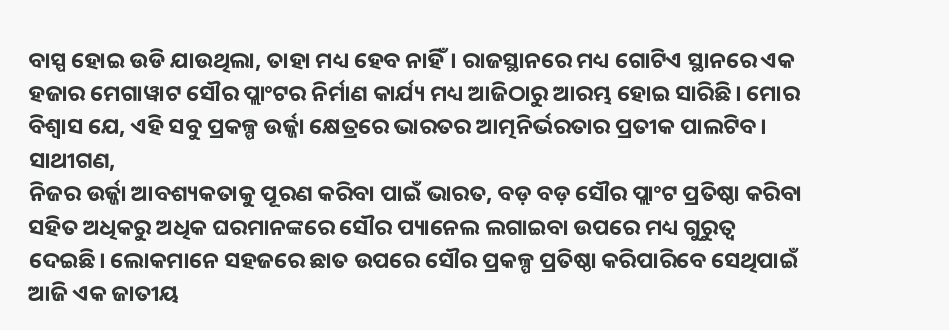ବାସ୍ପ ହୋଇ ଉଡି ଯାଉଥିଲା, ତାହା ମଧ୍ୟ ହେବ ନାହିଁ। ରାଜସ୍ଥାନରେ ମଧ୍ୟ ଗୋଟିଏ ସ୍ଥାନରେ ଏକ ହଜାର ମେଗାୱାଟ ସୌର ପ୍ଲାଂଟର ନିର୍ମାଣ କାର୍ଯ୍ୟ ମଧ୍ୟ ଆଜିଠାରୁ ଆରମ୍ଭ ହୋଇ ସାରିଛି। ମୋର ବିଶ୍ୱାସ ଯେ, ଏହି ସବୁ ପ୍ରକଳ୍ପ ଉର୍ଜ୍ଜା କ୍ଷେତ୍ରରେ ଭାରତର ଆତ୍ମନିର୍ଭରତାର ପ୍ରତୀକ ପାଲଟିବ।
ସାଥୀଗଣ,
ନିଜର ଉର୍ଜ୍ଜା ଆବଶ୍ୟକତାକୁ ପୂରଣ କରିବା ପାଇଁ ଭାରତ, ବଡ଼ ବଡ଼ ସୌର ପ୍ଲାଂଟ ପ୍ରତିଷ୍ଠା କରିବା ସହିତ ଅଧିକରୁ ଅଧିକ ଘରମାନଙ୍କରେ ସୌର ପ୍ୟାନେଲ ଲଗାଇବା ଉପରେ ମଧ୍ୟ ଗୁରୁତ୍ୱ ଦେଇଛି। ଲୋକମାନେ ସହଜରେ ଛାତ ଉପରେ ସୌର ପ୍ରକଳ୍ପ ପ୍ରତିଷ୍ଠା କରିପାରିବେ ସେଥିପାଇଁ ଆଜି ଏକ ଜାତୀୟ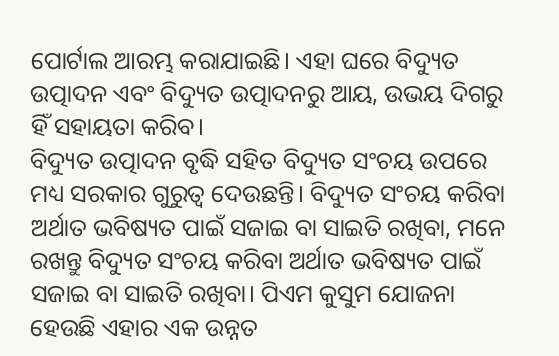ପୋର୍ଟାଲ ଆରମ୍ଭ କରାଯାଇଛି। ଏହା ଘରେ ବିଦ୍ୟୁତ ଉତ୍ପାଦନ ଏବଂ ବିଦ୍ୟୁତ ଉତ୍ପାଦନରୁ ଆୟ, ଉଭୟ ଦିଗରୁ ହିଁ ସହାୟତା କରିବ।
ବିଦ୍ୟୁତ ଉତ୍ପାଦନ ବୃଦ୍ଧି ସହିତ ବିଦ୍ୟୁତ ସଂଚୟ ଉପରେ ମଧ୍ୟ ସରକାର ଗୁରୁତ୍ୱ ଦେଉଛନ୍ତି। ବିଦ୍ୟୁତ ସଂଚୟ କରିବା ଅର୍ଥାତ ଭବିଷ୍ୟତ ପାଇଁ ସଜାଇ ବା ସାଇତି ରଖିବା, ମନେ ରଖନ୍ତୁ ବିଦ୍ୟୁତ ସଂଚୟ କରିବା ଅର୍ଥାତ ଭବିଷ୍ୟତ ପାଇଁ ସଜାଇ ବା ସାଇତି ରଖିବା। ପିଏମ କୁସୁମ ଯୋଜନା ହେଉଛି ଏହାର ଏକ ଉନ୍ନତ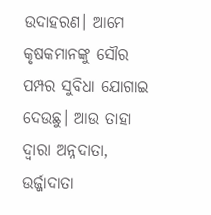ଉଦାହରଣ। ଆମେ କୃଷକମାନଙ୍କୁ ସୌର ପମ୍ପର ସୁବିଧା ଯୋଗାଇ ଦେଉଛୁ। ଆଉ ତାହା ଦ୍ୱାରା ଅନ୍ନଦାତା, ଉର୍ଜ୍ଜାଦାତା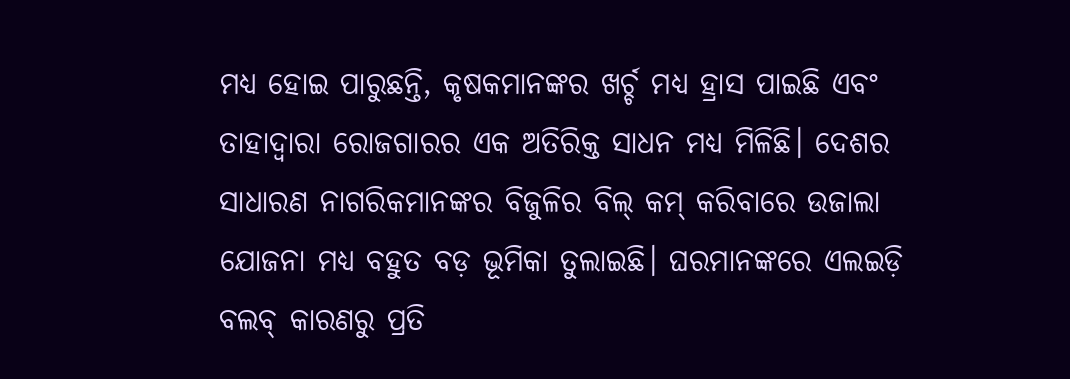ମଧ୍ୟ ହୋଇ ପାରୁଛନ୍ତି, କୃଷକମାନଙ୍କର ଖର୍ଚ୍ଚ ମଧ୍ୟ ହ୍ରାସ ପାଇଛି ଏବଂ ତାହାଦ୍ୱାରା ରୋଜଗାରର ଏକ ଅତିରିକ୍ତ ସାଧନ ମଧ୍ୟ ମିଳିଛି। ଦେଶର ସାଧାରଣ ନାଗରିକମାନଙ୍କର ବିଜୁଳିର ବିଲ୍ କମ୍ କରିବାରେ ଉଜାଲା ଯୋଜନା ମଧ୍ୟ ବହୁତ ବଡ଼ ଭୂମିକା ତୁଲାଇଛି। ଘରମାନଙ୍କରେ ଏଲଇଡ଼ି ବଲବ୍ କାରଣରୁ ପ୍ରତି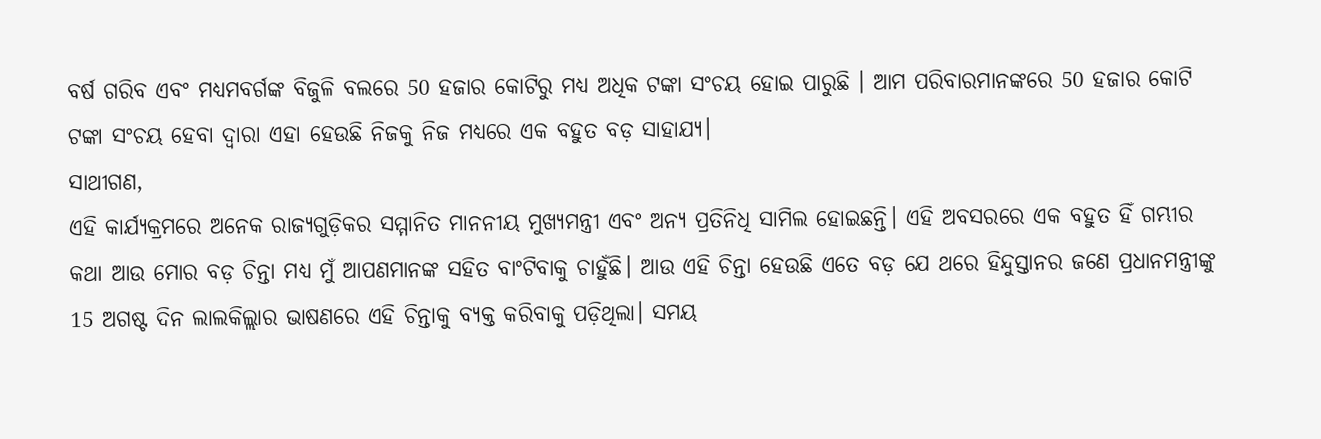ବର୍ଷ ଗରିବ ଏବଂ ମଧ୍ୟମବର୍ଗଙ୍କ ବିଜୁଳି ବଲରେ 50 ହଜାର କୋଟିରୁ ମଧ୍ୟ ଅଧିକ ଟଙ୍କା ସଂଚୟ ହୋଇ ପାରୁଛି । ଆମ ପରିବାରମାନଙ୍କରେ 50 ହଜାର କୋଟି ଟଙ୍କା ସଂଚୟ ହେବା ଦ୍ୱାରା ଏହା ହେଉଛି ନିଜକୁ ନିଜ ମଧ୍ୟରେ ଏକ ବହୁତ ବଡ଼ ସାହାଯ୍ୟ।
ସାଥୀଗଣ,
ଏହି କାର୍ଯ୍ୟକ୍ରମରେ ଅନେକ ରାଜ୍ୟଗୁଡ଼ିକର ସମ୍ମାନିତ ମାନନୀୟ ମୁଖ୍ୟମନ୍ତ୍ରୀ ଏବଂ ଅନ୍ୟ ପ୍ରତିନିଧି ସାମିଲ ହୋଇଛନ୍ତି। ଏହି ଅବସରରେ ଏକ ବହୁତ ହିଁ ଗମ୍ଭୀର କଥା ଆଉ ମୋର ବଡ଼ ଚିନ୍ତା ମଧ୍ୟ ମୁଁ ଆପଣମାନଙ୍କ ସହିତ ବାଂଟିବାକୁ ଚାହୁଁଛି। ଆଉ ଏହି ଚିନ୍ତା ହେଉଛି ଏତେ ବଡ଼ ଯେ ଥରେ ହିନ୍ଦୁସ୍ତାନର ଜଣେ ପ୍ରଧାନମନ୍ତ୍ରୀଙ୍କୁ 15 ଅଗଷ୍ଟ ଦିନ ଲାଲକିଲ୍ଲାର ଭାଷଣରେ ଏହି ଚିନ୍ତାକୁ ବ୍ୟକ୍ତ କରିବାକୁ ପଡ଼ିଥିଲା। ସମୟ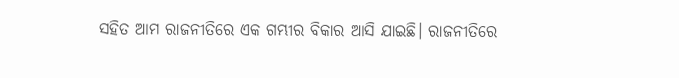ସହିତ ଆମ ରାଜନୀତିରେ ଏକ ଗମ୍ଭୀର ବିକାର ଆସି ଯାଇଛି। ରାଜନୀତିରେ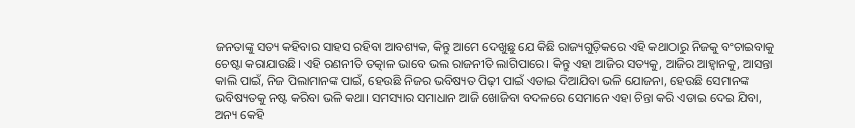ଜନତାଙ୍କୁ ସତ୍ୟ କହିବାର ସାହସ ରହିବା ଆବଶ୍ୟକ, କିନ୍ତୁ ଆମେ ଦେଖୁଛୁ ଯେ କିଛି ରାଜ୍ୟଗୁଡ଼ିକରେ ଏହି କଥାଠାରୁ ନିଜକୁ ବଂଚାଇବାକୁ ଚେଷ୍ଟା କରାଯାଉଛି। ଏହି ରଣନୀତି ତତ୍କାଳ ଭାବେ ଭଲ ରାଜନୀତି ଲାଗିପାରେ। କିନ୍ତୁ ଏହା ଆଜିର ସତ୍ୟକୁ, ଆଜିର ଆହ୍ୱାନକୁ, ଆସନ୍ତା କାଲି ପାଇଁ, ନିଜ ପିଲାମାନଙ୍କ ପାଇଁ, ହେଉଛି ନିଜର ଭବିଷ୍ୟତ ପିଢ଼ୀ ପାଇଁ ଏଡାଇ ଦିଆଯିବା ଭଳି ଯୋଜନା, ହେଉଛି ସେମାନଙ୍କ ଭବିଷ୍ୟତକୁ ନଷ୍ଟ କରିବା ଭଳି କଥା। ସମସ୍ୟାର ସମାଧାନ ଆଜି ଖୋଜିବା ବଦଳରେ ସେମାନେ ଏହା ଚିନ୍ତା କରି ଏଡାଇ ଦେଇ ଯିବା, ଅନ୍ୟ କେହି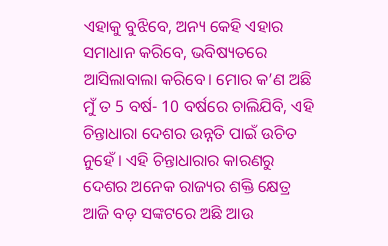ଏହାକୁ ବୁଝିବେ, ଅନ୍ୟ କେହି ଏହାର ସମାଧାନ କରିବେ, ଭବିଷ୍ୟତରେ ଆସିଲାବାଲା କରିବେ। ମୋର କ’ଣ ଅଛି ମୁଁ ତ 5 ବର୍ଷ- 10 ବର୍ଷରେ ଚାଲିଯିବି, ଏହି ଚିନ୍ତାଧାରା ଦେଶର ଉନ୍ନତି ପାଇଁ ଉଚିତ ନୁହେଁ । ଏହି ଚିନ୍ତାଧାରାର କାରଣରୁ ଦେଶର ଅନେକ ରାଜ୍ୟର ଶକ୍ତି କ୍ଷେତ୍ର ଆଜି ବଡ଼ ସଙ୍କଟରେ ଅଛି ଆଉ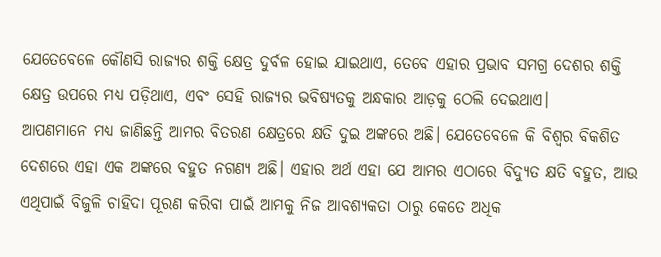ଯେତେବେଳେ କୌଣସି ରାଜ୍ୟର ଶକ୍ତି କ୍ଷେତ୍ର ଦୁର୍ବଳ ହୋଇ ଯାଇଥାଏ, ତେବେ ଏହାର ପ୍ରଭାବ ସମଗ୍ର ଦେଶର ଶକ୍ତି କ୍ଷେତ୍ର ଉପରେ ମଧ୍ୟ ପଡ଼ିଥାଏ, ଏବଂ ସେହି ରାଜ୍ୟର ଭବିଷ୍ୟତକୁ ଅନ୍ଧକାର ଆଡ଼କୁ ଠେଲି ଦେଇଥାଏ।
ଆପଣମାନେ ମଧ୍ୟ ଜାଣିଛନ୍ତି ଆମର ବିତରଣ କ୍ଷେତ୍ରରେ କ୍ଷତି ଦୁଇ ଅଙ୍କରେ ଅଛି। ଯେତେବେଳେ କି ବିଶ୍ୱର ବିକଶିତ ଦେଶରେ ଏହା ଏକ ଅଙ୍କରେ ବହୁତ ନଗଣ୍ୟ ଅଛି। ଏହାର ଅର୍ଥ ଏହା ଯେ ଆମର ଏଠାରେ ବିଦ୍ୟୁତ କ୍ଷତି ବହୁତ, ଆଉ ଏଥିପାଇଁ ବିଜୁଳି ଚାହିଦା ପୂରଣ କରିବା ପାଇଁ ଆମକୁ ନିଜ ଆବଶ୍ୟକତା ଠାରୁ କେତେ ଅଧିକ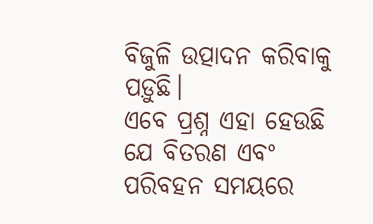ବିଜୁଳି ଉତ୍ପାଦନ କରିବାକୁ ପଡ଼ୁଛି।
ଏବେ ପ୍ରଶ୍ନ ଏହା ହେଉଛି ଯେ ବିତରଣ ଏବଂ ପରିବହନ ସମୟରେ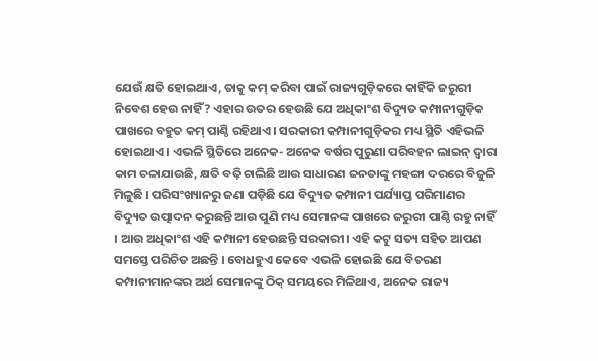ଯେଉଁ କ୍ଷତି ହୋଇଥାଏ, ତାକୁ କମ୍ କରିବା ପାଇଁ ରାଜ୍ୟଗୁଡ଼ିକରେ କାହିଁକି ଜରୁରୀ ନିବେଶ ହେଉ ନାହିଁ? ଏହାର ଉତର ହେଉଛି ଯେ ଅଧିକାଂଶ ବିଦ୍ୟୁତ କମ୍ପାନୀଗୁଡ଼ିକ ପାଖରେ ବହୁତ କମ୍ ପାଣ୍ଠି ରହିଥାଏ। ସରକାରୀ କମ୍ପାନୀଗୁଡ଼ିକର ମଧ୍ୟ ସ୍ଥିତି ଏହିଭଳି ହୋଇଥାଏ । ଏଭଳି ସ୍ଥିତିରେ ଅନେକ- ଅନେକ ବର୍ଷର ପୁରୁଣା ପରିବହନ ଲାଇନ୍ ଦ୍ୱାରା କାମ ଚଳାଯାଉଛି, କ୍ଷତି ବଢ଼ି ଚାଲିଛି ଆଉ ସାଧାରଣ ଜନତାଙ୍କୁ ମହଙ୍ଗା ଦରରେ ବିଜୁଳି ମିଳୁଛି । ପରିସଂଖ୍ୟାନରୁ ଜଣା ପଡ଼ିଛି ଯେ ବିଦ୍ୟୁତ କମ୍ପାନୀ ପର୍ଯ୍ୟାପ୍ତ ପରିମାଣର ବିଦ୍ୟୁତ ଉତ୍ପାଦନ କରୁଛନ୍ତି ଆଉ ପୁଣି ମଧ୍ୟ ସେମାନଙ୍କ ପାଖରେ ଜରୁରୀ ପାଣ୍ଠି ରହୁ ନାହିଁ । ଆଉ ଅଧିକାଂଶ ଏହି କମ୍ପାନୀ ହେଉଛନ୍ତି ସରକାରୀ। ଏହି କଟୁ ସତ୍ୟ ସହିତ ଆପଣ ସମସ୍ତେ ପରିଚିତ ଅଛନ୍ତି । ବୋଧହୁଏ କେବେ ଏଭଳି ହୋଇଛି ଯେ ବିତରଣ କମ୍ପାନୀମାନଙ୍କର ଅର୍ଥ ସେମାନଙ୍କୁ ଠିକ୍ ସମୟରେ ମିଳିଥାଏ, ଅନେକ ରାଜ୍ୟ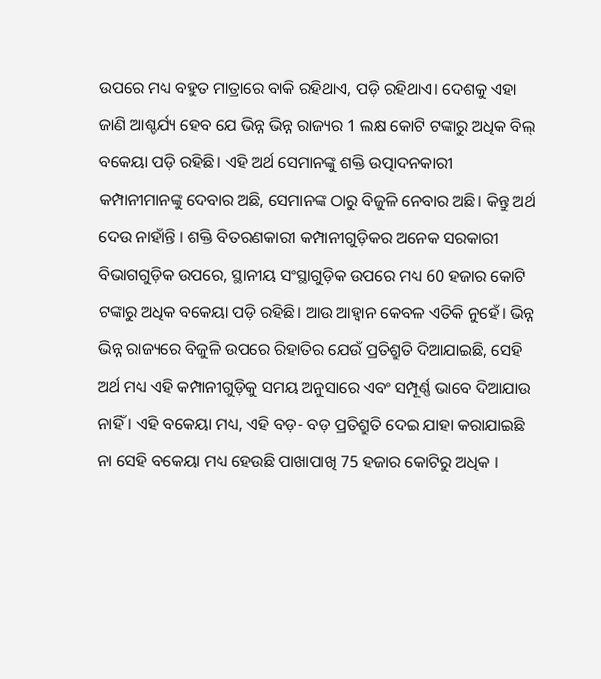ଉପରେ ମଧ୍ୟ ବହୁତ ମାତ୍ରାରେ ବାକି ରହିଥାଏ, ପଡ଼ି ରହିଥାଏ। ଦେଶକୁ ଏହା ଜାଣି ଆଶ୍ଚର୍ଯ୍ୟ ହେବ ଯେ ଭିନ୍ନ ଭିନ୍ନ ରାଜ୍ୟର 1 ଲକ୍ଷ କୋଟି ଟଙ୍କାରୁ ଅଧିକ ବିଲ୍ ବକେୟା ପଡ଼ି ରହିଛି। ଏହି ଅର୍ଥ ସେମାନଙ୍କୁ ଶକ୍ତି ଉତ୍ପାଦନକାରୀ କମ୍ପାନୀମାନଙ୍କୁ ଦେବାର ଅଛି, ସେମାନଙ୍କ ଠାରୁ ବିଜୁଳି ନେବାର ଅଛି। କିନ୍ତୁ ଅର୍ଥ ଦେଉ ନାହାଁନ୍ତି । ଶକ୍ତି ବିତରଣକାରୀ କମ୍ପାନୀଗୁଡ଼ିକର ଅନେକ ସରକାରୀ ବିଭାଗଗୁଡ଼ିକ ଉପରେ, ସ୍ଥାନୀୟ ସଂସ୍ଥାଗୁଡ଼ିକ ଉପରେ ମଧ୍ୟ 60 ହଜାର କୋଟି ଟଙ୍କାରୁ ଅଧିକ ବକେୟା ପଡ଼ି ରହିଛି। ଆଉ ଆହ୍ୱାନ କେବଳ ଏତିକି ନୁହେଁ। ଭିନ୍ନ ଭିନ୍ନ ରାଜ୍ୟରେ ବିଜୁଳି ଉପରେ ରିହାତିର ଯେଉଁ ପ୍ରତିଶ୍ରୁତି ଦିଆଯାଇଛି, ସେହି ଅର୍ଥ ମଧ୍ୟ ଏହି କମ୍ପାନୀଗୁଡ଼ିକୁ ସମୟ ଅନୁସାରେ ଏବଂ ସମ୍ପୂର୍ଣ୍ଣ ଭାବେ ଦିଆଯାଉ ନାହିଁ । ଏହି ବକେୟା ମଧ୍ୟ, ଏହି ବଡ଼- ବଡ଼ ପ୍ରତିଶ୍ରୁତି ଦେଇ ଯାହା କରାଯାଇଛି ନା ସେହି ବକେୟା ମଧ୍ୟ ହେଉଛି ପାଖାପାଖି 75 ହଜାର କୋଟିରୁ ଅଧିକ ।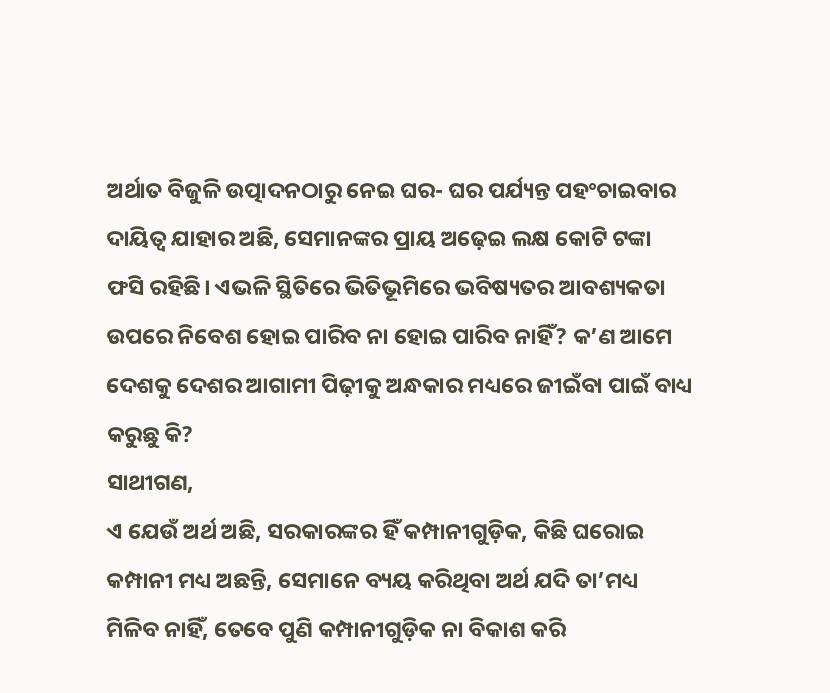ଅର୍ଥାତ ବିଜୁଳି ଉତ୍ପାଦନଠାରୁ ନେଇ ଘର- ଘର ପର୍ଯ୍ୟନ୍ତ ପହଂଚାଇବାର ଦାୟିତ୍ୱ ଯାହାର ଅଛି, ସେମାନଙ୍କର ପ୍ରାୟ ଅଢ଼େଇ ଲକ୍ଷ କୋଟି ଟଙ୍କା ଫସି ରହିଛି। ଏଭଳି ସ୍ଥିତିରେ ଭିତିଭୂମିରେ ଭବିଷ୍ୟତର ଆବଶ୍ୟକତା ଉପରେ ନିବେଶ ହୋଇ ପାରିବ ନା ହୋଇ ପାରିବ ନାହିଁ? କ’ଣ ଆମେ ଦେଶକୁ ଦେଶର ଆଗାମୀ ପିଢ଼ୀକୁ ଅନ୍ଧକାର ମଧ୍ୟରେ ଜୀଇଁବା ପାଇଁ ବାଧ୍ୟ କରୁଛୁ କି?
ସାଥୀଗଣ,
ଏ ଯେଉଁ ଅର୍ଥ ଅଛି, ସରକାରଙ୍କର ହିଁ କମ୍ପାନୀଗୁଡ଼ିକ, କିଛି ଘରୋଇ କମ୍ପାନୀ ମଧ୍ୟ ଅଛନ୍ତି, ସେମାନେ ବ୍ୟୟ କରିଥିବା ଅର୍ଥ ଯଦି ତା’ମଧ୍ୟ ମିଳିବ ନାହିଁ, ତେବେ ପୁଣି କମ୍ପାନୀଗୁଡ଼ିକ ନା ବିକାଶ କରି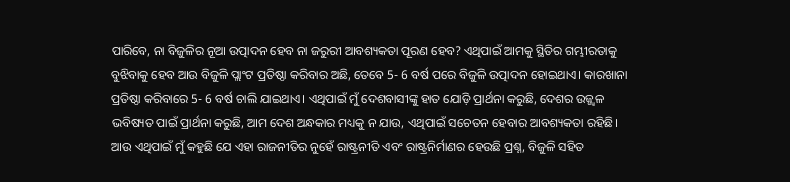ପାରିବେ, ନା ବିଜୁଳିର ନୂଆ ଉତ୍ପାଦନ ହେବ ନା ଜରୁରୀ ଆବଶ୍ୟକତା ପୂରଣ ହେବ? ଏଥିପାଇଁ ଆମକୁ ସ୍ଥିତିର ଗମ୍ଭୀରତାକୁ ବୁଝିବାକୁ ହେବ ଆଉ ବିଜୁଳି ପ୍ଲାଂଟ ପ୍ରତିଷ୍ଠା କରିବାର ଅଛି, ତେବେ 5- 6 ବର୍ଷ ପରେ ବିଜୁଳି ଉତ୍ପାଦନ ହୋଇଥାଏ। କାରଖାନା ପ୍ରତିଷ୍ଠା କରିବାରେ 5- 6 ବର୍ଷ ଚାଲି ଯାଇଥାଏ। ଏଥିପାଇଁ ମୁଁ ଦେଶବାସୀଙ୍କୁ ହାତ ଯୋଡ଼ି ପ୍ରାର୍ଥନା କରୁଛି, ଦେଶର ଉଜ୍ଜ୍ୱଳ ଭବିଷ୍ୟତ ପାଇଁ ପ୍ରାର୍ଥନା କରୁଛି, ଆମ ଦେଶ ଅନ୍ଧକାର ମଧ୍ୟକୁ ନ ଯାଉ, ଏଥିପାଇଁ ସଚେତନ ହେବାର ଆବଶ୍ୟକତା ରହିଛି। ଆଉ ଏଥିପାଇଁ ମୁଁ କହୁଛି ଯେ ଏହା ରାଜନୀତିର ନୁହେଁ ରାଷ୍ଟ୍ରନୀତି ଏବଂ ରାଷ୍ଟ୍ରନିର୍ମାଣର ହେଉଛି ପ୍ରଶ୍ନ, ବିଜୁଳି ସହିତ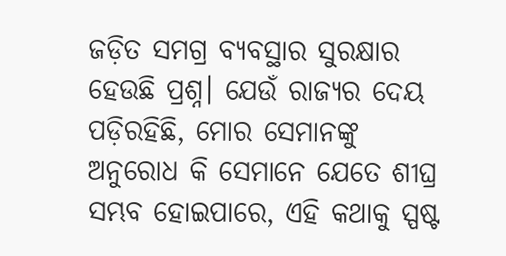ଜଡ଼ିତ ସମଗ୍ର ବ୍ୟବସ୍ଥାର ସୁରକ୍ଷାର ହେଉଛି ପ୍ରଶ୍ନ। ଯେଉଁ ରାଜ୍ୟର ଦେୟ ପଡ଼ିରହିଛି, ମୋର ସେମାନଙ୍କୁ ଅନୁରୋଧ କି ସେମାନେ ଯେତେ ଶୀଘ୍ର ସମ୍ଭବ ହୋଇପାରେ, ଏହି କଥାକୁ ସ୍ପଷ୍ଟ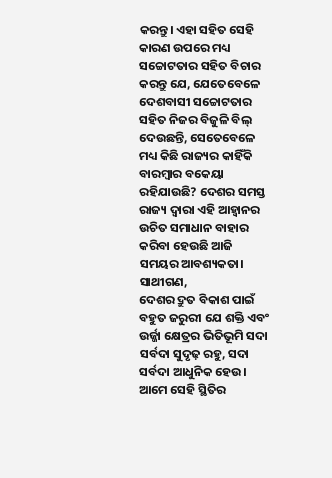କରନ୍ତୁ। ଏହା ସହିତ ସେହି କାରଣ ଉପରେ ମଧ୍ୟ ସଚ୍ଚୋଟତାର ସହିତ ବିଚାର କରନ୍ତୁ ଯେ, ଯେତେବେଳେ ଦେଶବାସୀ ସଚ୍ଚୋଟତାର ସହିତ ନିଜର ବିଜୁଳି ବିଲ୍ ଦେଉଛନ୍ତି, ସେତେବେଳେ ମଧ୍ୟ କିଛି ରାଜ୍ୟର କାହିଁକି ବାରମ୍ବାର ବକେୟା ରହିଯାଉଛି? ଦେଶର ସମସ୍ତ ରାଜ୍ୟ ଦ୍ୱାରା ଏହି ଆହ୍ୱାନର ଉଚିତ ସମାଧାନ ବାହାର କରିବା ହେଉଛି ଆଜି ସମୟର ଆବଶ୍ୟକତା।
ସାଥୀଗଣ,
ଦେଶର ଦ୍ରୁତ ବିକାଶ ପାଇଁ ବହୁତ ଜରୁରୀ ଯେ ଶକ୍ତି ଏବଂ ଉର୍ଜ୍ଜା କ୍ଷେତ୍ରର ଭିତିଭୂମି ସଦା ସର୍ବଦା ସୁଦୃଢ଼ ରହୁ, ସଦା ସର୍ବଦା ଆଧୁନିକ ହେଉ। ଆମେ ସେହି ସ୍ଥିତିର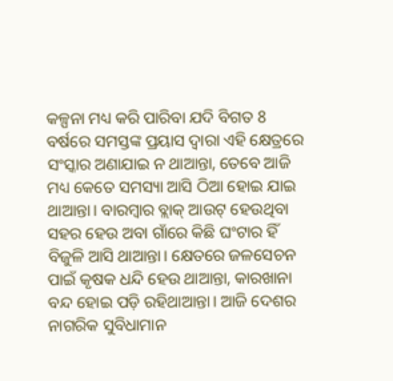କଳ୍ପନା ମଧ୍ୟ କରି ପାରିବା ଯଦି ବିଗତ 8 ବର୍ଷରେ ସମସ୍ତଙ୍କ ପ୍ରୟାସ ଦ୍ୱାରା ଏହି କ୍ଷେତ୍ରରେ ସଂସ୍କାର ଅଣାଯାଇ ନ ଥାଆନ୍ତା, ତେବେ ଆଜି ମଧ୍ୟ କେତେ ସମସ୍ୟା ଆସି ଠିଆ ହୋଇ ଯାଇ ଥାଆନ୍ତା। ବାରମ୍ବାର ବ୍ଲାକ୍ ଆଉଟ୍ ହେଉଥିବା ସହର ହେଉ ଅବା ଗାଁରେ କିଛି ଘଂଟାର ହିଁ ବିଜୁଳି ଆସି ଥାଆନ୍ତା। କ୍ଷେତରେ ଜଳସେଚନ ପାଇଁ କୃଷକ ଧନ୍ଦି ହେଉ ଥାଆନ୍ତା, କାରଖାନା ବନ୍ଦ ହୋଇ ପଡ଼ି ରହିଥାଆନ୍ତା। ଆଜି ଦେଶର ନାଗରିକ ସୁବିଧାମାନ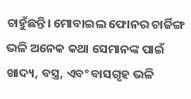ଚାହୁଁଛନ୍ତି। ମୋବାଇଲ ଫୋନର ଚାର୍ଜିଙ୍ଗ ଭଳି ଅନେକ କଥା ସେମାନଙ୍କ ପାଇଁ ଖାଦ୍ୟ, ବସ୍ତ୍ର, ଏବଂ ବାସଗୃହ ଭଳି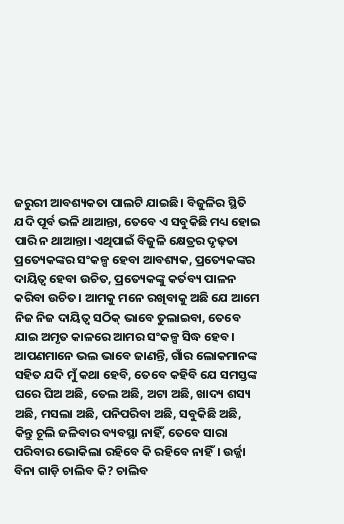ଜରୁରୀ ଆବଶ୍ୟକତା ପାଲଟି ଯାଇଛି। ବିଜୁଳିର ସ୍ଥିତି ଯଦି ପୂର୍ବ ଭଳି ଥାଆନ୍ତା, ତେବେ ଏ ସବୁକିଛି ମଧ୍ୟ ହୋଇ ପାରି ନ ଥାଆନ୍ତା। ଏଥିପାଇଁ ବିଜୁଳି କ୍ଷେତ୍ରର ଦୃଢ଼ତା ପ୍ରତ୍ୟେକଙ୍କର ସଂକଳ୍ପ ହେବା ଆବଶ୍ୟକ, ପ୍ରତ୍ୟେକଙ୍କର ଦାୟିତ୍ୱ ହେବା ଉଚିତ, ପ୍ରତ୍ୟେକଙ୍କୁ କର୍ତବ୍ୟ ପାଳନ କରିବା ଉଚିତ। ଆମକୁ ମନେ ରଖିବାକୁ ଅଛି ଯେ ଆମେ ନିଜ ନିଜ ଦାୟିତ୍ୱ ସଠିକ୍ ଭାବେ ତୁଲାଇବା, ତେବେ ଯାଇ ଅମୃତ କାଳରେ ଆମର ସଂକଳ୍ପ ସିଦ୍ଧ ହେବ।
ଆପଣମାନେ ଭଲ ଭାବେ ଜାଣନ୍ତି, ଗାଁର ଲୋକମାନଙ୍କ ସହିତ ଯଦି ମୁଁ କଥା ହେବି, ତେବେ କହିବି ଯେ ସମସ୍ତଙ୍କ ଘରେ ଘିଅ ଅଛି, ତେଲ ଅଛି, ଅଟା ଅଛି, ଖାଦ୍ୟ ଶସ୍ୟ ଅଛି, ମସଲା ଅଛି, ପନିପରିବା ଅଛି, ସବୁକିଛି ଅଛି, କିନ୍ତୁ ଚୂଲି ଜଳିବାର ବ୍ୟବସ୍ଥା ନାହିଁ, ତେବେ ସାରା ପରିବାର ଭୋକିଲା ରହିବେ କି ରହିବେ ନାହିଁ। ଉର୍ଜ୍ଜା ବିନା ଗାଡ଼ି ଚାଲିବ କି? ଚାଲିବ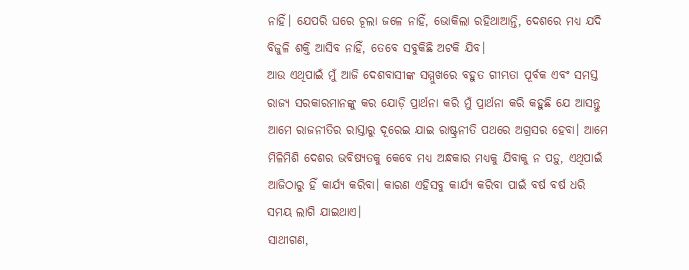ନାହିଁ। ଯେପରି ଘରେ ଚୂଲା ଜଳେ ନାହିଁ, ଭୋକିଲା ରହିଥାଆନ୍ତି, ଦେଶରେ ମଧ୍ୟ ଯଦି ବିଜୁଳି ଶକ୍ତି ଆସିବ ନାହିଁ, ତେବେ ସବୁକିଛି ଅଟକି ଯିବ।
ଆଉ ଏଥିପାଇଁ ମୁଁ ଆଜି ଦେଶବାସୀଙ୍କ ସମ୍ମୁଖରେ ବହୁତ ଗୀମ୍ଭତା ପୂର୍ବକ ଏବଂ ସମସ୍ତ ରାଜ୍ୟ ସରକାରମାନଙ୍କୁ କର ଯୋଡ଼ି ପ୍ରାର୍ଥନା କରି ମୁଁ ପ୍ରାର୍ଥନା କରି କହୁଛି ଯେ ଆସନ୍ତୁ ଆମେ ରାଜନୀତିର ରାସ୍ତାରୁ ଦୂରେଇ ଯାଇ ରାଷ୍ଟ୍ରନୀତି ପଥରେ ଅଗ୍ରସର ହେବା। ଆମେ ମିଳିମିଶି ଦେଶର ଭବିଷ୍ୟତକୁ କେବେ ମଧ୍ୟ ଅନ୍ଧକାର ମଧ୍ୟକୁ ଯିବାକୁ ନ ପଡ଼ୁ, ଏଥିପାଇଁ ଆଜିଠାରୁ ହିଁ କାର୍ଯ୍ୟ କରିବା। କାରଣ ଏହିସବୁ କାର୍ଯ୍ୟ କରିବା ପାଇଁ ବର୍ଷ ବର୍ଷ ଧରି ସମୟ ଲାଗି ଯାଇଥାଏ।
ସାଥୀଗଣ,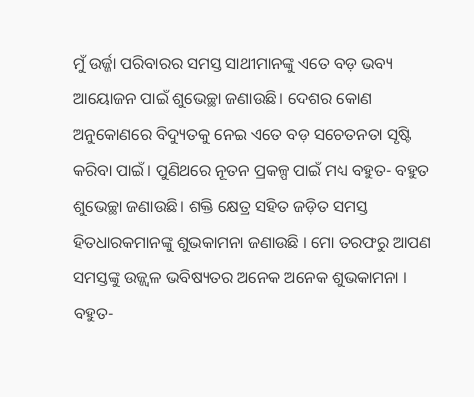ମୁଁ ଉର୍ଜ୍ଜା ପରିବାରର ସମସ୍ତ ସାଥୀମାନଙ୍କୁ ଏତେ ବଡ଼ ଭବ୍ୟ ଆୟୋଜନ ପାଇଁ ଶୁଭେଚ୍ଛା ଜଣାଉଛି। ଦେଶର କୋଣ ଅନୁକୋଣରେ ବିଦ୍ୟୁତକୁ ନେଇ ଏତେ ବଡ଼ ସଚେତନତା ସୃଷ୍ଟି କରିବା ପାଇଁ। ପୁଣିଥରେ ନୂତନ ପ୍ରକଳ୍ପ ପାଇଁ ମଧ୍ୟ ବହୁତ- ବହୁତ ଶୁଭେଚ୍ଛା ଜଣାଉଛି। ଶକ୍ତି କ୍ଷେତ୍ର ସହିତ ଜଡ଼ିତ ସମସ୍ତ ହିତଧାରକମାନଙ୍କୁ ଶୁଭକାମନା ଜଣାଉଛି । ମୋ ତରଫରୁ ଆପଣ ସମସ୍ତଙ୍କୁ ଉଜ୍ଜ୍ୱଳ ଭବିଷ୍ୟତର ଅନେକ ଅନେକ ଶୁଭକାମନା ।
ବହୁତ-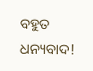ବହୁତ ଧନ୍ୟବାଦ!